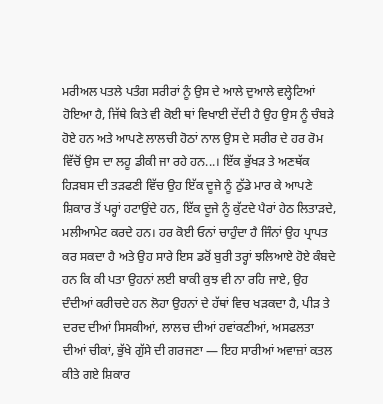ਮਰੀਅਲ ਪਤਲੇ ਪਤੰਗ ਸਰੀਰਾਂ ਨੂੰ ਉਸ ਦੇ ਆਲੇ ਦੁਆਲੇ ਵਲ੍ਹੇਟਿਆਂ ਹੋਇਆ ਹੈ, ਜਿੱਥੇ ਕਿਤੇ ਵੀ ਕੋਈ ਥਾਂ ਵਿਖਾਈ ਦੇਂਦੀ ਹੈ ਉਹ ਉਸ ਨੂੰ ਚੰਬੜੇ ਹੋਏ ਹਨ ਅਤੇ ਆਪਣੇ ਲਾਲਚੀ ਹੋਠਾਂ ਨਾਲ ਉਸ ਦੇ ਸਰੀਰ ਦੇ ਹਰ ਰੋਮ ਵਿੱਚੋਂ ਉਸ ਦਾ ਲਹੂ ਡੀਕੀ ਜਾ ਰਹੇ ਹਨ...। ਇੱਕ ਭੁੱਖੜ ਤੇ ਅਣਥੱਕ ਹਿੜਬਸ ਦੀ ਤੜਫਣੀ ਵਿੱਚ ਉਹ ਇੱਕ ਦੂਜੇ ਨੂੰ ਠੁੱਡੇ ਮਾਰ ਕੇ ਆਪਣੇ ਸ਼ਿਕਾਰ ਤੋਂ ਪਰ੍ਹਾਂ ਹਟਾਉਂਦੇ ਹਨ, ਇੱਕ ਦੂਜੇ ਨੂੰ ਕੁੱਟਦੇ ਪੈਰਾਂ ਹੇਠ ਲਿਤਾੜਦੇ, ਮਲੀਆਮੇਟ ਕਰਦੇ ਹਨ। ਹਰ ਕੋਈ ਓਨਾਂ ਚਾਹੁੰਦਾ ਹੈ ਜਿੰਨਾਂ ਉਹ ਪ੍ਰਾਪਤ ਕਰ ਸਕਦਾ ਹੈ ਅਤੇ ਉਹ ਸਾਰੇ ਇਸ ਡਰੋਂ ਬੁਰੀ ਤਰ੍ਹਾਂ ਝਲਿਆਏ ਹੋਏ ਕੰਬਦੇ ਹਨ ਕਿ ਕੀ ਪਤਾ ਉਹਨਾਂ ਲਈ ਬਾਕੀ ਕੁਝ ਵੀ ਨਾ ਰਹਿ ਜਾਏ, ਉਹ ਦੰਦੀਆਂ ਕਰੀਚਦੇ ਹਨ ਲੋਹਾ ਉਹਨਾਂ ਦੇ ਹੱਥਾਂ ਵਿਚ ਖੜਕਦਾ ਹੈ, ਪੀੜ ਤੇ ਦਰਦ ਦੀਆਂ ਸਿਸਕੀਆਂ, ਲਾਲਚ ਦੀਆਂ ਹਵਾਂਕਣੀਆਂ, ਅਸਫਲਤਾ ਦੀਆਂ ਚੀਕਾਂ, ਭੁੱਖੇ ਗੁੱਸੇ ਦੀ ਗਰਜਣਾ — ਇਹ ਸਾਰੀਆਂ ਅਵਾਜ਼ਾਂ ਕਤਲ ਕੀਤੇ ਗਏ ਸ਼ਿਕਾਰ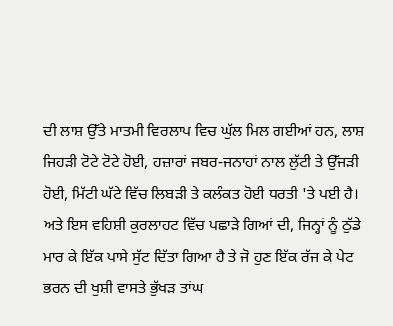ਦੀ ਲਾਸ਼ ਉੱਤੇ ਮਾਤਮੀ ਵਿਰਲਾਪ ਵਿਚ ਘੁੱਲ ਮਿਲ ਗਈਆਂ ਹਨ, ਲਾਸ਼ ਜਿਹੜੀ ਟੋਟੇ ਟੋਟੇ ਹੋਈ, ਹਜ਼ਾਰਾਂ ਜਬਰ-ਜਨਾਹਾਂ ਨਾਲ ਲੁੱਟੀ ਤੇ ਉੱਜੜੀ ਹੋਈ, ਮਿੱਟੀ ਘੱਟੇ ਵਿੱਚ ਲਿਬੜੀ ਤੇ ਕਲੰਕਤ ਹੋਈ ਧਰਤੀ 'ਤੇ ਪਈ ਹੈ।
ਅਤੇ ਇਸ ਵਹਿਸ਼ੀ ਕੁਰਲਾਹਟ ਵਿੱਚ ਪਛਾੜੇ ਗਿਆਂ ਦੀ, ਜਿਨ੍ਹਾਂ ਨੂੰ ਠੁੱਡੇ ਮਾਰ ਕੇ ਇੱਕ ਪਾਸੇ ਸੁੱਟ ਦਿੱਤਾ ਗਿਆ ਹੈ ਤੇ ਜੋ ਹੁਣ ਇੱਕ ਰੱਜ ਕੇ ਪੇਟ ਭਰਨ ਦੀ ਖੁਸ਼ੀ ਵਾਸਤੇ ਭੁੱਖੜ ਤਾਂਘ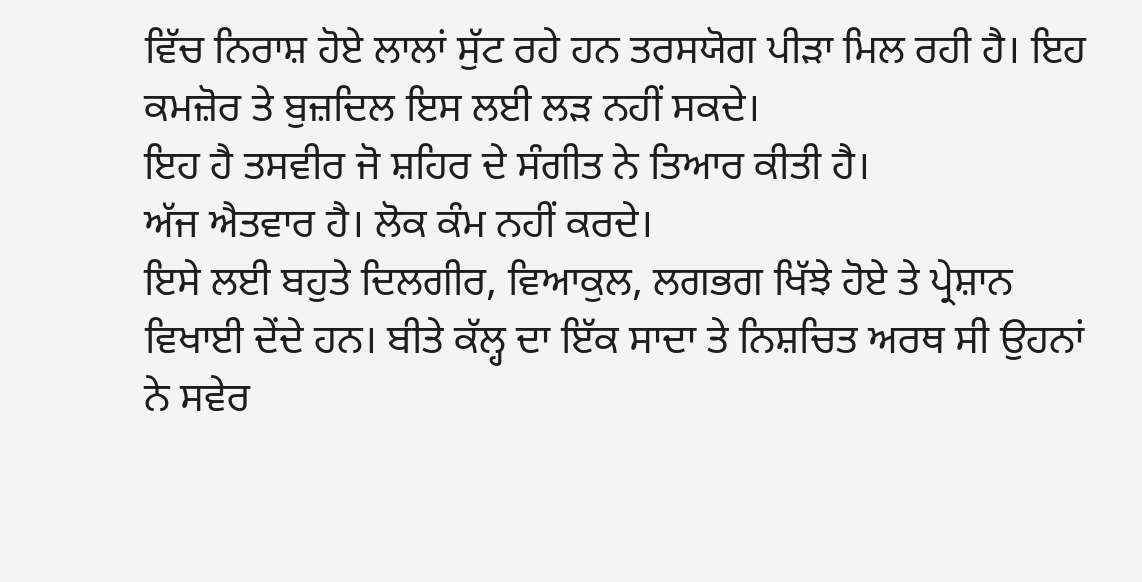ਵਿੱਚ ਨਿਰਾਸ਼ ਹੋਏ ਲਾਲਾਂ ਸੁੱਟ ਰਹੇ ਹਨ ਤਰਸਯੋਗ ਪੀੜਾ ਮਿਲ ਰਹੀ ਹੈ। ਇਹ ਕਮਜ਼ੋਰ ਤੇ ਬੁਜ਼ਦਿਲ ਇਸ ਲਈ ਲੜ ਨਹੀਂ ਸਕਦੇ।
ਇਹ ਹੈ ਤਸਵੀਰ ਜੋ ਸ਼ਹਿਰ ਦੇ ਸੰਗੀਤ ਨੇ ਤਿਆਰ ਕੀਤੀ ਹੈ।
ਅੱਜ ਐਤਵਾਰ ਹੈ। ਲੋਕ ਕੰਮ ਨਹੀਂ ਕਰਦੇ।
ਇਸੇ ਲਈ ਬਹੁਤੇ ਦਿਲਗੀਰ, ਵਿਆਕੁਲ, ਲਗਭਗ ਖਿੱਝੇ ਹੋਏ ਤੇ ਪ੍ਰੇਸ਼ਾਨ ਵਿਖਾਈ ਦੇਂਦੇ ਹਨ। ਬੀਤੇ ਕੱਲ੍ਹ ਦਾ ਇੱਕ ਸਾਦਾ ਤੇ ਨਿਸ਼ਚਿਤ ਅਰਥ ਸੀ ਉਹਨਾਂ ਨੇ ਸਵੇਰ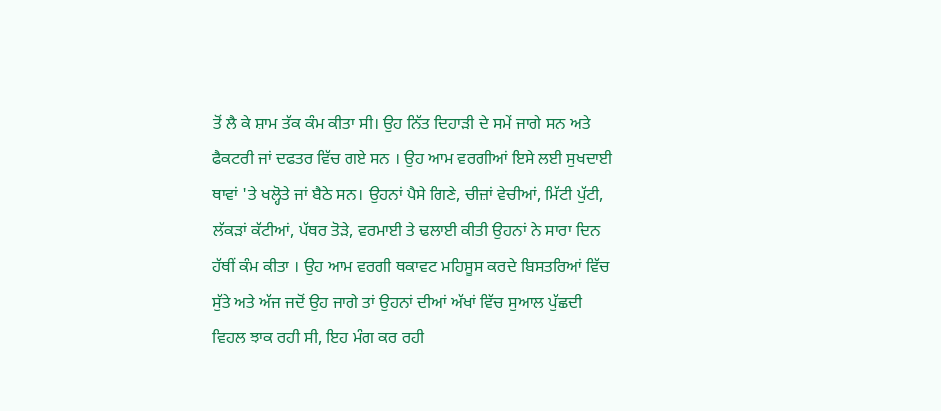ਤੋਂ ਲੈ ਕੇ ਸ਼ਾਮ ਤੱਕ ਕੰਮ ਕੀਤਾ ਸੀ। ਉਹ ਨਿੱਤ ਦਿਹਾੜੀ ਦੇ ਸਮੇਂ ਜਾਗੇ ਸਨ ਅਤੇ ਫੈਕਟਰੀ ਜਾਂ ਦਫਤਰ ਵਿੱਚ ਗਏ ਸਨ । ਉਹ ਆਮ ਵਰਗੀਆਂ ਇਸੇ ਲਈ ਸੁਖਦਾਈ ਥਾਵਾਂ 'ਤੇ ਖਲ੍ਹੋਤੇ ਜਾਂ ਬੈਠੇ ਸਨ। ਉਹਨਾਂ ਪੈਸੇ ਗਿਣੇ, ਚੀਜ਼ਾਂ ਵੇਚੀਆਂ, ਮਿੱਟੀ ਪੁੱਟੀ, ਲੱਕੜਾਂ ਕੱਟੀਆਂ, ਪੱਥਰ ਤੋੜੇ, ਵਰਮਾਈ ਤੇ ਢਲਾਈ ਕੀਤੀ ਉਹਨਾਂ ਨੇ ਸਾਰਾ ਦਿਨ ਹੱਥੀਂ ਕੰਮ ਕੀਤਾ । ਉਹ ਆਮ ਵਰਗੀ ਥਕਾਵਟ ਮਹਿਸੂਸ ਕਰਦੇ ਬਿਸਤਰਿਆਂ ਵਿੱਚ ਸੁੱਤੇ ਅਤੇ ਅੱਜ ਜਦੋਂ ਉਹ ਜਾਗੇ ਤਾਂ ਉਹਨਾਂ ਦੀਆਂ ਅੱਖਾਂ ਵਿੱਚ ਸੁਆਲ ਪੁੱਛਦੀ ਵਿਹਲ ਝਾਕ ਰਹੀ ਸੀ, ਇਹ ਮੰਗ ਕਰ ਰਹੀ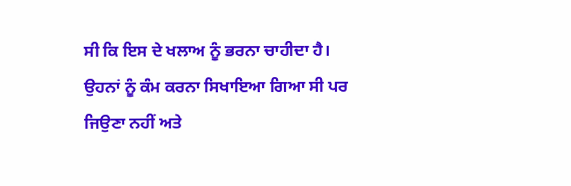ਸੀ ਕਿ ਇਸ ਦੇ ਖਲਾਅ ਨੂੰ ਭਰਨਾ ਚਾਹੀਦਾ ਹੈ।
ਉਹਨਾਂ ਨੂੰ ਕੰਮ ਕਰਨਾ ਸਿਖਾਇਆ ਗਿਆ ਸੀ ਪਰ ਜਿਉਣਾ ਨਹੀਂ ਅਤੇ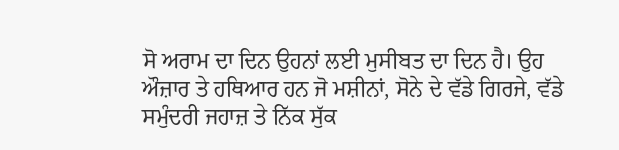ਸੋ ਅਰਾਮ ਦਾ ਦਿਨ ਉਹਨਾਂ ਲਈ ਮੁਸੀਬਤ ਦਾ ਦਿਨ ਹੈ। ਉਹ ਔਜ਼ਾਰ ਤੇ ਹਥਿਆਰ ਹਨ ਜੋ ਮਸ਼ੀਨਾਂ, ਸੋਨੇ ਦੇ ਵੱਡੇ ਗਿਰਜੇ, ਵੱਡੇ ਸਮੁੰਦਰੀ ਜਹਾਜ਼ ਤੇ ਨਿੱਕ ਸੁੱਕ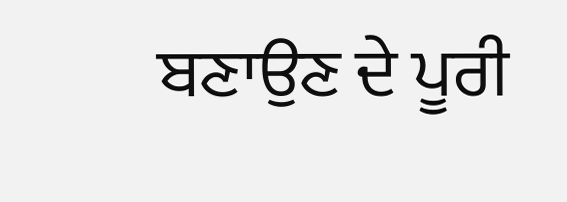ਬਣਾਉਣ ਦੇ ਪੂਰੀ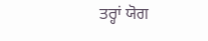ਤਰ੍ਹਾਂ ਯੋਗ